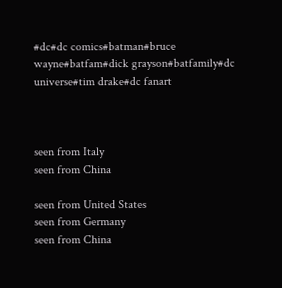#dc#dc comics#batman#bruce wayne#batfam#dick grayson#batfamily#dc universe#tim drake#dc fanart



seen from Italy
seen from China

seen from United States
seen from Germany
seen from China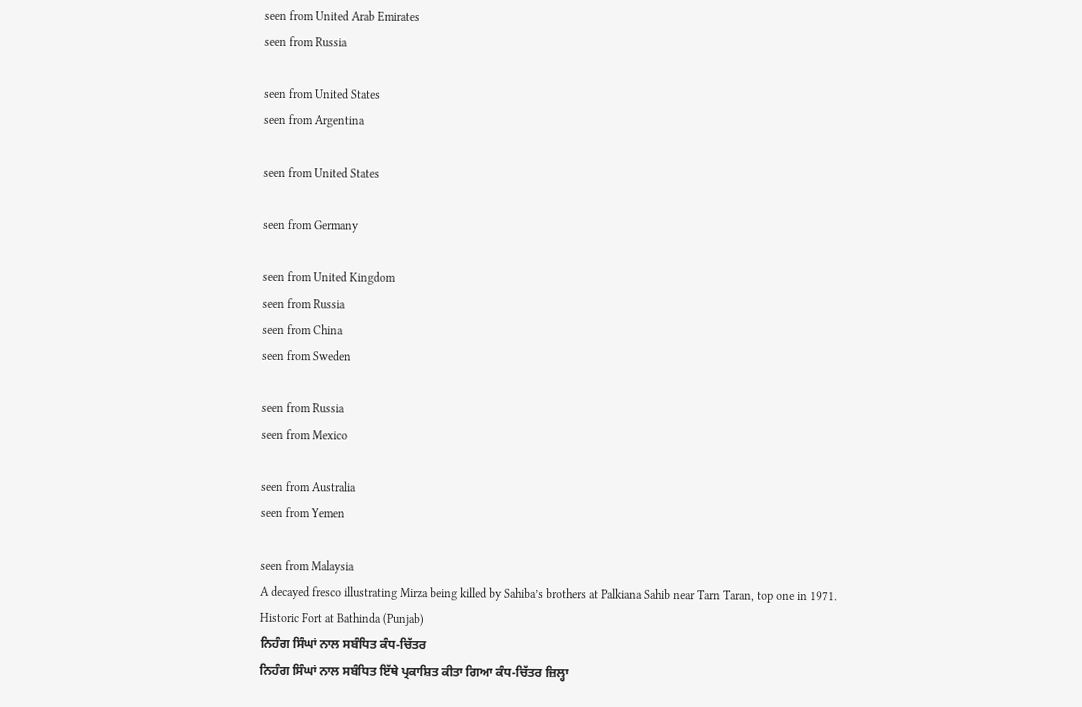seen from United Arab Emirates
seen from Russia

seen from United States
seen from Argentina

seen from United States

seen from Germany

seen from United Kingdom
seen from Russia
seen from China
seen from Sweden

seen from Russia
seen from Mexico

seen from Australia
seen from Yemen

seen from Malaysia
A decayed fresco illustrating Mirza being killed by Sahiba’s brothers at Palkiana Sahib near Tarn Taran, top one in 1971.
Historic Fort at Bathinda (Punjab)
ਨਿਹੰਗ ਸਿੰਘਾਂ ਨਾਲ ਸਬੰਧਿਤ ਕੰਧ-ਚਿੱਤਰ
ਨਿਹੰਗ ਸਿੰਘਾਂ ਨਾਲ ਸਬੰਧਿਤ ਇੱਥੇ ਪ੍ਰਕਾਸ਼ਿਤ ਕੀਤਾ ਗਿਆ ਕੰਧ-ਚਿੱਤਰ ਜ਼ਿਲ੍ਹਾ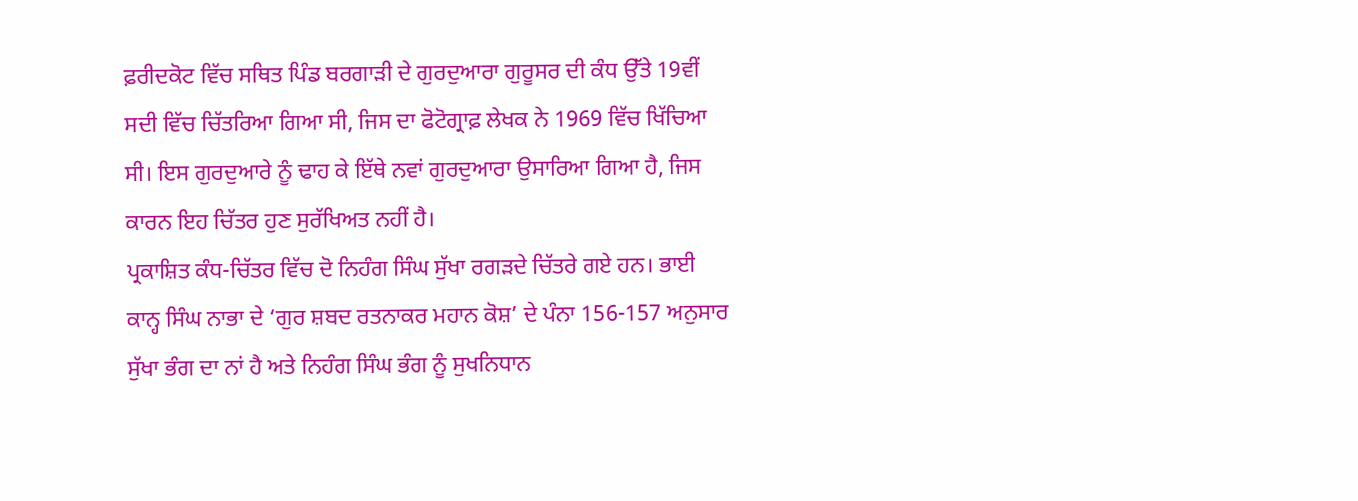ਫ਼ਰੀਦਕੋਟ ਵਿੱਚ ਸਥਿਤ ਪਿੰਡ ਬਰਗਾੜੀ ਦੇ ਗੁਰਦੁਆਰਾ ਗੁਰੂਸਰ ਦੀ ਕੰਧ ਉੱਤੇ 19ਵੀਂ ਸਦੀ ਵਿੱਚ ਚਿੱਤਰਿਆ ਗਿਆ ਸੀ, ਜਿਸ ਦਾ ਫੋਟੋਗ੍ਰਾਫ਼ ਲੇਖਕ ਨੇ 1969 ਵਿੱਚ ਖਿੱਚਿਆ ਸੀ। ਇਸ ਗੁਰਦੁਆਰੇ ਨੂੰ ਢਾਹ ਕੇ ਇੱਥੇ ਨਵਾਂ ਗੁਰਦੁਆਰਾ ਉਸਾਰਿਆ ਗਿਆ ਹੈ, ਜਿਸ ਕਾਰਨ ਇਹ ਚਿੱਤਰ ਹੁਣ ਸੁਰੱਖਿਅਤ ਨਹੀਂ ਹੈ।
ਪ੍ਰਕਾਸ਼ਿਤ ਕੰਧ-ਚਿੱਤਰ ਵਿੱਚ ਦੋ ਨਿਹੰਗ ਸਿੰਘ ਸੁੱਖਾ ਰਗੜਦੇ ਚਿੱਤਰੇ ਗਏ ਹਨ। ਭਾਈ ਕਾਨ੍ਹ ਸਿੰਘ ਨਾਭਾ ਦੇ ‘ਗੁਰ ਸ਼ਬਦ ਰਤਨਾਕਰ ਮਹਾਨ ਕੋਸ਼’ ਦੇ ਪੰਨਾ 156-157 ਅਨੁਸਾਰ ਸੁੱਖਾ ਭੰਗ ਦਾ ਨਾਂ ਹੈ ਅਤੇ ਨਿਹੰਗ ਸਿੰਘ ਭੰਗ ਨੂੰ ਸੁਖਨਿਧਾਨ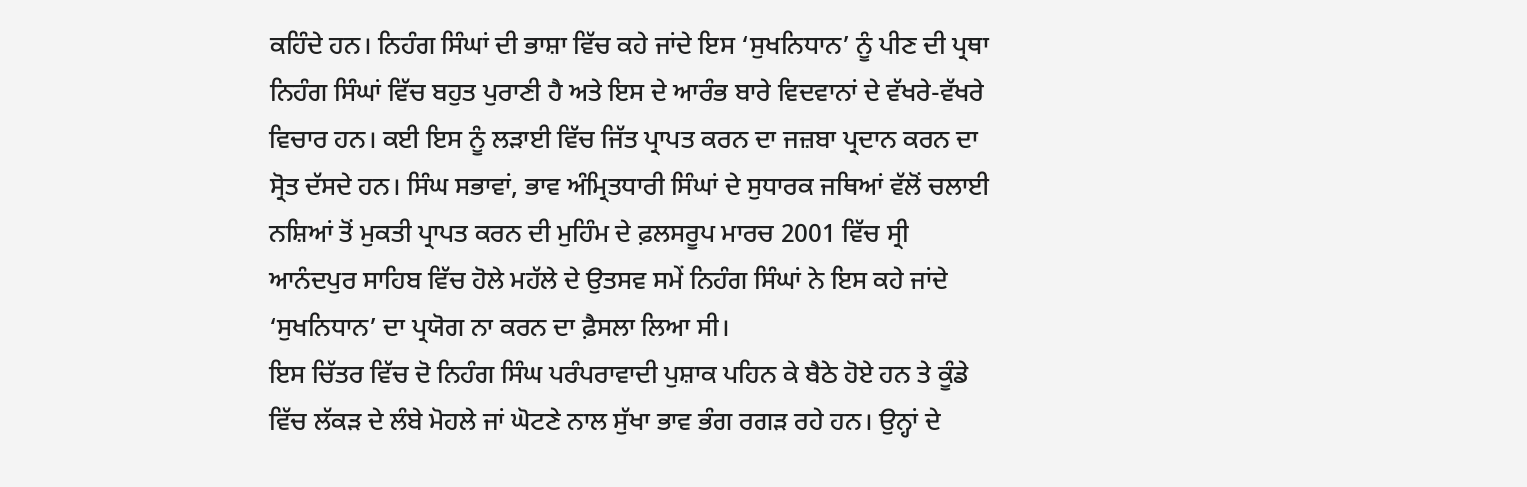ਕਹਿੰਦੇ ਹਨ। ਨਿਹੰਗ ਸਿੰਘਾਂ ਦੀ ਭਾਸ਼ਾ ਵਿੱਚ ਕਹੇ ਜਾਂਦੇ ਇਸ ‘ਸੁਖਨਿਧਾਨ’ ਨੂੰ ਪੀਣ ਦੀ ਪ੍ਰਥਾ ਨਿਹੰਗ ਸਿੰਘਾਂ ਵਿੱਚ ਬਹੁਤ ਪੁਰਾਣੀ ਹੈ ਅਤੇ ਇਸ ਦੇ ਆਰੰਭ ਬਾਰੇ ਵਿਦਵਾਨਾਂ ਦੇ ਵੱਖਰੇ-ਵੱਖਰੇ ਵਿਚਾਰ ਹਨ। ਕਈ ਇਸ ਨੂੰ ਲੜਾਈ ਵਿੱਚ ਜਿੱਤ ਪ੍ਰਾਪਤ ਕਰਨ ਦਾ ਜਜ਼ਬਾ ਪ੍ਰਦਾਨ ਕਰਨ ਦਾ ਸ੍ਰੋਤ ਦੱਸਦੇ ਹਨ। ਸਿੰਘ ਸਭਾਵਾਂ, ਭਾਵ ਅੰਮ੍ਰਿਤਧਾਰੀ ਸਿੰਘਾਂ ਦੇ ਸੁਧਾਰਕ ਜਥਿਆਂ ਵੱਲੋਂ ਚਲਾਈ ਨਸ਼ਿਆਂ ਤੋਂ ਮੁਕਤੀ ਪ੍ਰਾਪਤ ਕਰਨ ਦੀ ਮੁਹਿੰਮ ਦੇ ਫ਼ਲਸਰੂਪ ਮਾਰਚ 2001 ਵਿੱਚ ਸ੍ਰੀ ਆਨੰਦਪੁਰ ਸਾਹਿਬ ਵਿੱਚ ਹੋਲੇ ਮਹੱਲੇ ਦੇ ਉਤਸਵ ਸਮੇਂ ਨਿਹੰਗ ਸਿੰਘਾਂ ਨੇ ਇਸ ਕਹੇ ਜਾਂਦੇ ‘ਸੁਖਨਿਧਾਨ’ ਦਾ ਪ੍ਰਯੋਗ ਨਾ ਕਰਨ ਦਾ ਫ਼ੈਸਲਾ ਲਿਆ ਸੀ।
ਇਸ ਚਿੱਤਰ ਵਿੱਚ ਦੋ ਨਿਹੰਗ ਸਿੰਘ ਪਰੰਪਰਾਵਾਦੀ ਪੁਸ਼ਾਕ ਪਹਿਨ ਕੇ ਬੈਠੇ ਹੋਏ ਹਨ ਤੇ ਕੂੰਡੇ ਵਿੱਚ ਲੱਕੜ ਦੇ ਲੰਬੇ ਮੋਹਲੇ ਜਾਂ ਘੋਟਣੇ ਨਾਲ ਸੁੱਖਾ ਭਾਵ ਭੰਗ ਰਗੜ ਰਹੇ ਹਨ। ਉਨ੍ਹਾਂ ਦੇ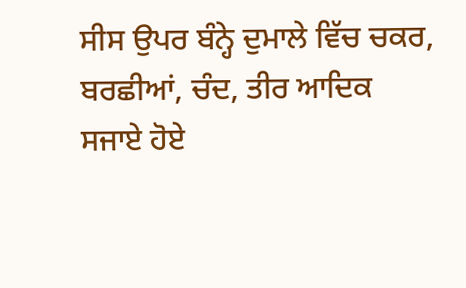ਸੀਸ ਉਪਰ ਬੰਨ੍ਹੇ ਦੁਮਾਲੇ ਵਿੱਚ ਚਕਰ, ਬਰਛੀਆਂ, ਚੰਦ, ਤੀਰ ਆਦਿਕ ਸਜਾਏ ਹੋਏ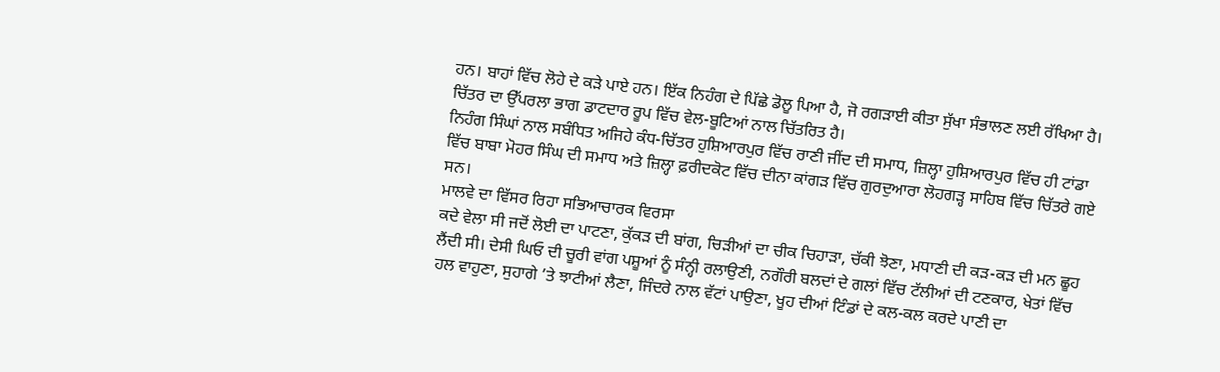ਹਨ। ਬਾਹਾਂ ਵਿੱਚ ਲੋਹੇ ਦੇ ਕੜੇ ਪਾਏ ਹਨ। ਇੱਕ ਨਿਹੰਗ ਦੇ ਪਿੱਛੇ ਡੋਲੂ ਪਿਆ ਹੈ, ਜੋ ਰਗੜਾਈ ਕੀਤਾ ਸੁੱਖਾ ਸੰਭਾਲਣ ਲਈ ਰੱਖਿਆ ਹੈ। ਚਿੱਤਰ ਦਾ ਉੱਪਰਲਾ ਭਾਗ ਡਾਟਦਾਰ ਰੂਪ ਵਿੱਚ ਵੇਲ-ਬੂਟਿਆਂ ਨਾਲ ਚਿੱਤਰਿਤ ਹੈ।
ਨਿਹੰਗ ਸਿੰਘਾਂ ਨਾਲ ਸਬੰਧਿਤ ਅਜਿਹੇ ਕੰਧ-ਚਿੱਤਰ ਹੁਸ਼ਿਆਰਪੁਰ ਵਿੱਚ ਰਾਣੀ ਜੀਂਦ ਦੀ ਸਮਾਧ, ਜ਼ਿਲ੍ਹਾ ਹੁਸ਼ਿਆਰਪੁਰ ਵਿੱਚ ਹੀ ਟਾਂਡਾ ਵਿੱਚ ਬਾਬਾ ਮੋਹਰ ਸਿੰਘ ਦੀ ਸਮਾਧ ਅਤੇ ਜ਼ਿਲ੍ਹਾ ਫ਼ਰੀਦਕੋਟ ਵਿੱਚ ਦੀਨਾ ਕਾਂਗੜ ਵਿੱਚ ਗੁਰਦੁਆਰਾ ਲੋਹਗੜ੍ਹ ਸਾਹਿਬ ਵਿੱਚ ਚਿੱਤਰੇ ਗਏ ਸਨ।
ਮਾਲਵੇ ਦਾ ਵਿੱਸਰ ਰਿਹਾ ਸਭਿਆਚਾਰਕ ਵਿਰਸਾ
ਕਦੇ ਵੇਲਾ ਸੀ ਜਦੋਂ ਲੋਈ ਦਾ ਪਾਟਣਾ, ਕੁੱਕੜ ਦੀ ਬਾਂਗ, ਚਿੜੀਆਂ ਦਾ ਚੀਕ ਚਿਹਾੜਾ, ਚੱਕੀ ਝੋਣਾ, ਮਧਾਣੀ ਦੀ ਕੜ-ਕੜ ਦੀ ਮਨ ਛੂਹ ਲੈਂਦੀ ਸੀ। ਦੇਸੀ ਘਿਓ ਦੀ ਚੂਰੀ ਵਾਂਗ ਪਸ਼ੂਆਂ ਨੂੰ ਸੰਨ੍ਹੀ ਰਲਾਉਣੀ, ਨਗੌਰੀ ਬਲਦਾਂ ਦੇ ਗਲਾਂ ਵਿੱਚ ਟੱਲੀਆਂ ਦੀ ਟਣਕਾਰ, ਖੇਤਾਂ ਵਿੱਚ ਹਲ ਵਾਹੁਣਾ, ਸੁਹਾਗੇ ’ਤੇ ਝਾਟੀਆਂ ਲੈਣਾ, ਜਿੰਦਰੇ ਨਾਲ ਵੱਟਾਂ ਪਾਉਣਾ, ਖੂਹ ਦੀਆਂ ਟਿੰਡਾਂ ਦੇ ਕਲ-ਕਲ ਕਰਦੇ ਪਾਣੀ ਦਾ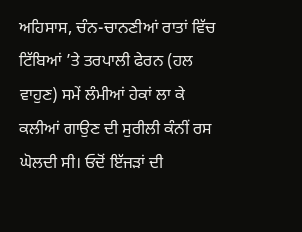ਅਹਿਸਾਸ, ਚੰਨ-ਚਾਨਣੀਆਂ ਰਾਤਾਂ ਵਿੱਚ ਟਿੱਬਿਆਂ ’ਤੇ ਤਰਪਾਲੀ ਫੇਰਨ (ਹਲ ਵਾਹੁਣ) ਸਮੇਂ ਲੰਮੀਆਂ ਹੇਕਾਂ ਲਾ ਕੇ ਕਲੀਆਂ ਗਾਉਣ ਦੀ ਸੁਰੀਲੀ ਕੰਨੀਂ ਰਸ ਘੋਲਦੀ ਸੀ। ਓਦੋਂ ਇੱਜੜਾਂ ਦੀ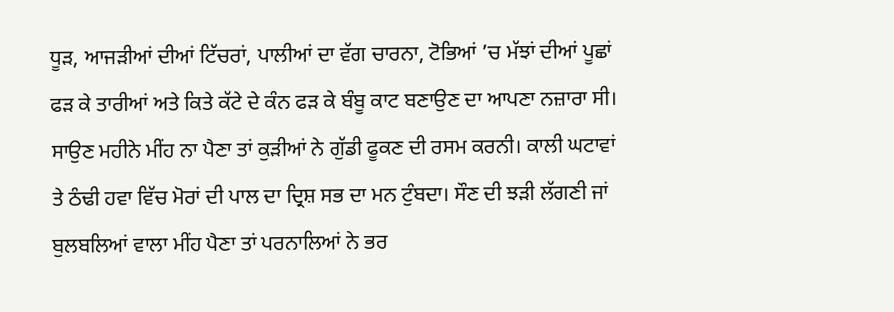ਧੂੜ, ਆਜੜੀਆਂ ਦੀਆਂ ਟਿੱਚਰਾਂ, ਪਾਲੀਆਂ ਦਾ ਵੱਗ ਚਾਰਨਾ, ਟੋਭਿਆਂ ’ਚ ਮੱਝਾਂ ਦੀਆਂ ਪੂਛਾਂ ਫੜ ਕੇ ਤਾਰੀਆਂ ਅਤੇ ਕਿਤੇ ਕੱਟੇ ਦੇ ਕੰਨ ਫੜ ਕੇ ਬੰਬੂ ਕਾਟ ਬਣਾਉਣ ਦਾ ਆਪਣਾ ਨਜ਼ਾਰਾ ਸੀ। ਸਾਉਣ ਮਹੀਨੇ ਮੀਂਹ ਨਾ ਪੈਣਾ ਤਾਂ ਕੁੜੀਆਂ ਨੇ ਗੁੱਡੀ ਫੂਕਣ ਦੀ ਰਸਮ ਕਰਨੀ। ਕਾਲੀ ਘਟਾਵਾਂ ਤੇ ਠੰਢੀ ਹਵਾ ਵਿੱਚ ਮੋਰਾਂ ਦੀ ਪਾਲ ਦਾ ਦ੍ਰਿਸ਼ ਸਭ ਦਾ ਮਨ ਟੁੰਬਦਾ। ਸੌਣ ਦੀ ਝੜੀ ਲੱਗਣੀ ਜਾਂ ਬੁਲਬਲਿਆਂ ਵਾਲਾ ਮੀਂਹ ਪੈਣਾ ਤਾਂ ਪਰਨਾਲਿਆਂ ਨੇ ਭਰ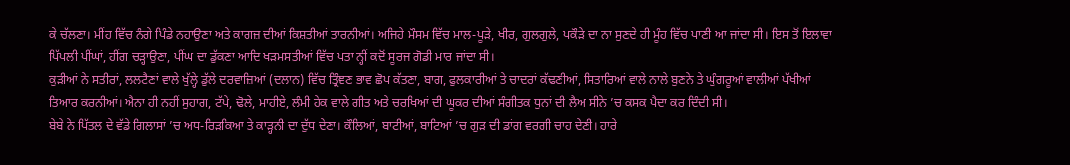ਕੇ ਚੱਲਣਾ। ਮੀਂਹ ਵਿੱਚ ਨੰਗੇ ਪਿੰਡੇ ਨਹਾਉਣਾ ਅਤੇ ਕਾਗਜ਼ ਦੀਆਂ ਕਿਸ਼ਤੀਆਂ ਤਾਰਨੀਆਂ। ਅਜਿਹੇ ਮੌਸਮ ਵਿੱਚ ਮਾਲ-ਪੂੜੇ, ਖੀਰ, ਗੁਲਗੁਲੇ, ਪਕੌੜੇ ਦਾ ਨਾ ਸੁਣਦੇ ਹੀ ਮੂੰਹ ਵਿੱਚ ਪਾਣੀ ਆ ਜਾਂਦਾ ਸੀ। ਇਸ ਤੋਂ ਇਲਾਵਾ ਪਿੱਪਲੀ ਪੀਂਘਾਂ, ਹੀਂਗ ਚੜ੍ਹਾਉਣਾ, ਪੀਂਘ ਦਾ ਡੁੱਕਣਾ ਆਦਿ ਖੜਮਸਤੀਆਂ ਵਿੱਚ ਪਤਾ ਨ੍ਹੀਂ ਕਦੋਂ ਸੂਰਜ ਗੋਡੀ ਮਾਰ ਜਾਂਦਾ ਸੀ।
ਕੁਡ਼ੀਆਂ ਨੇ ਸਤੀਰਾਂ, ਲਲਟੈਣਾਂ ਵਾਲੇ ਖੁੱਲ੍ਹੇ ਡੁੱਲੇ ਦਰਵਾਜ਼ਿਆਂ (ਦਲਾਨ) ਵਿੱਚ ਤ੍ਰਿੰਞਣ ਭਾਵ ਛੋਪ ਕੱਤਣਾ, ਬਾਗ, ਫੁਲਕਾਰੀਆਂ ਤੇ ਚਾਦਰਾਂ ਕੱਢਣੀਆਂ, ਸਿਤਾਰਿਆਂ ਵਾਲੇ ਨਾਲੇ ਬੁਣਨੇ ਤੇ ਘੁੰਗਰੂਆਂ ਵਾਲੀਆਂ ਪੱਖੀਆਂ ਤਿਆਰ ਕਰਨੀਆਂ। ਐਨਾ ਹੀ ਨਹੀਂ ਸੁਹਾਗ, ਟੱਪੇ, ਢੋਲੇ, ਮਾਹੀਏ, ਲੰਮੀ ਹੇਕ ਵਾਲੇ ਗੀਤ ਅਤੇ ਚਰਖਿਆਂ ਦੀ ਘੂਕਰ ਦੀਆਂ ਸੰਗੀਤਕ ਧੁਨਾਂ ਦੀ ਲੈਅ ਸੀਨੇ ’ਚ ਕਸਕ ਪੈਦਾ ਕਰ ਦਿੰਦੀ ਸੀ।
ਬੇਬੇ ਨੇ ਪਿੱਤਲ ਦੇ ਵੱਡੇ ਗਿਲਾਸਾਂ ’ਚ ਅਧ-ਰਿੜਕਿਆ ਤੇ ਕਾੜ੍ਹਨੀ ਦਾ ਦੁੱਧ ਦੇਣਾ। ਕੌਲਿਆਂ, ਬਾਟੀਆਂ, ਬਾਟਿਆਂ ’ਚ ਗੁੜ ਦੀ ਡਾਂਗ ਵਰਗੀ ਚਾਹ ਦੇਣੀ। ਹਾਰੇ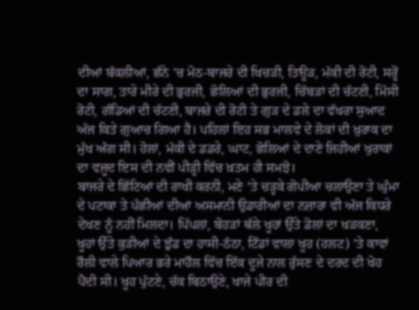ਦੀਆਂ ਬੱਕਲੀਆਂ, ਛੰਨੇ ’ਚ ਮੋਠ-ਬਾਜਰੇ ਦੀ ਖਿਚੜੀ, ਤਿਊੜ, ਮੱਕੀ ਦੀ ਰੋਟੀ, ਸਰ੍ਹੋਂ ਦਾ ਸਾਗ, ਤਾਰੇ ਮੀਰੇ ਦੀ ਭੁਰਜੀ, ਛੋਲਿਆਂ ਦੀ ਭੁਰਜੀ, ਚਿੱਬੜਾਂ ਦੀ ਚੱਟਣੀ, ਮਿੱਸੀ ਰੋਟੀ, ਗੰਡਿਆਂ ਦੀ ਚੱਟਣੀ, ਬਾਜਰੇ ਦੀ ਰੋਟੀ ਤੇ ਗੁੜ ਦੇ ਡਲੇ ਦਾ ਵੱਖਰਾ ਸੁਆਦ ਅੱਜ ਕਿਤੇ ਗੁਆਚ ਗਿਆ ਹੈ। ਪਹਿਲਾਂ ਇਹ ਸਭ ਮਾਲਵੇ ਦੇ ਲੋਕਾਂ ਦੀ ਖ਼ੁਰਾਕ ਦਾ ਮੁੱਖ ਅੰਗ ਸੀ। ਹੋਲਾਂ, ਮੱਕੀ ਦੇ ਡਡਰੇ, ਘਾਟ, ਛੋਲਿਆਂ ਦੇ ਦਾਣੇ ਜਿਹੀਆਂ ਖੁਰਾਕਾਂ ਦਾ ਵਜੂਦ ਇਸ ਦੀ ਨਵੀਂ ਪੀਡ਼੍ਹੀ ਵਿੱਚ ਖ਼ਤਮ ਹੀ ਸਮਝੋ।
ਬਾਜਰੇ ਦੇ ਛਿੱਟਿਆਂ ਦੀ ਰਾਖੀ ਕਰਨੀ, ਮਣੇ ’ਤੇ ਚੜ੍ਹਕੇ ਗੋਪੀਆ ਚਲਾਉਣਾ ਤੇ ਘੁੰਮਾ ਦੇ ਪਟਾਕਾ ਤੇ ਪੰਛੀਆਂ ਦੀਆਂ ਅਸਮਾਨੀ ਉਡਾਰੀਆਂ ਦਾ ਨਜ਼ਾਰਾ ਵੀ ਅੱਜ ਕਿਧਰੇ ਦੇਖਣ ਨੂੰ ਨਹੀਂ ਮਿਲਦਾ। ਪਿੱਪਲਾਂ, ਬੋਹੜਾਂ ਥੱਲੇ ਖੂਹਾਂ ਉੱਤੇ ਡੋਲਾਂ ਦਾ ਖੜਕਣਾ, ਖੂਹਾਂ ਉੱਤੇ ਕੁੜੀਆਂ ਦੇ ਝੁੰਡ ਦਾ ਹਾਸੀ-ਠੱਠਾ, ਟਿੰਡਾਂ ਵਾਲਾ ਖੂਹ (ਹਲਟ) ’ਤੇ ਕਾਵਾਂ ਰੌਲੀ ਵਾਲੇ ਪਿਆਰ ਭਰੇ ਮਾਹੌਲ ਵਿੱਚ ਇੱਕ ਦੂਜੇ ਨਾਲ ਰੁੱਸਣ ਦੇ ਦਰਦ ਦੀ ਖੋਹ ਪੈਂਦੀ ਸੀ। ਖੂਹ ਪੁੱਟਣੇ, ਚੱਕ ਬਿਠਾਉਣੇ, ਖਾਜੇ ਪੀਰ ਦੀ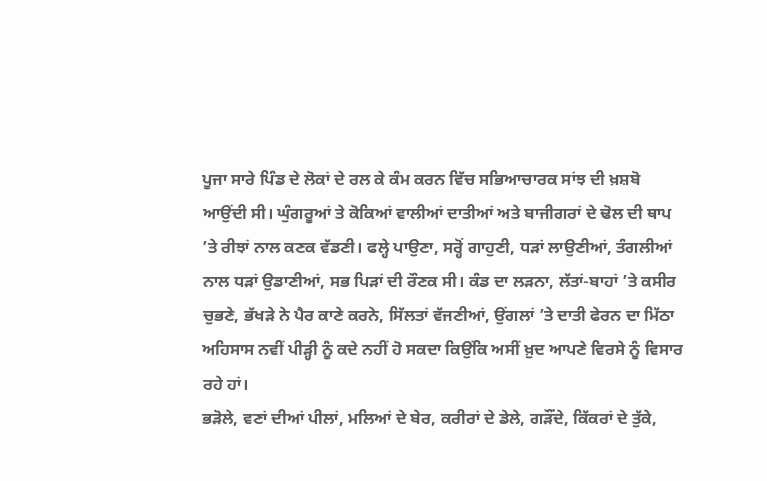ਪੂਜਾ ਸਾਰੇ ਪਿੰਡ ਦੇ ਲੋਕਾਂ ਦੇ ਰਲ ਕੇ ਕੰਮ ਕਰਨ ਵਿੱਚ ਸਭਿਆਚਾਰਕ ਸਾਂਝ ਦੀ ਖ਼ਸ਼ਬੋ ਆਉਂਦੀ ਸੀ। ਘੁੰਗਰੂਆਂ ਤੇ ਕੋਕਿਆਂ ਵਾਲੀਆਂ ਦਾਤੀਆਂ ਅਤੇ ਬਾਜੀਗਰਾਂ ਦੇ ਢੋਲ ਦੀ ਥਾਪ ’ਤੇ ਰੀਝਾਂ ਨਾਲ ਕਣਕ ਵੱਡਣੀ। ਫਲ੍ਹੇ ਪਾਉਣਾ, ਸਰ੍ਹੋਂ ਗਾਹੁਣੀ, ਧੜਾਂ ਲਾਉਣੀਆਂ, ਤੰਗਲੀਆਂ ਨਾਲ ਧੜਾਂ ਉਡਾਣੀਆਂ, ਸਭ ਪਿੜਾਂ ਦੀ ਰੌਣਕ ਸੀ। ਕੰਡ ਦਾ ਲੜਨਾ, ਲੱਤਾਂ-ਬਾਹਾਂ ’ਤੇ ਕਸੀਰ ਚੁਭਣੇ, ਭੱਖੜੇ ਨੇ ਪੈਰ ਕਾਣੇ ਕਰਨੇ, ਸਿੱਲਤਾਂ ਵੱਜਣੀਆਂ, ਉਂਗਲਾਂ ’ਤੇ ਦਾਤੀ ਫੇਰਨ ਦਾ ਮਿੱਠਾ ਅਹਿਸਾਸ ਨਵੀਂ ਪੀਡ਼੍ਹੀ ਨੂੰ ਕਦੇ ਨਹੀਂ ਹੋ ਸਕਦਾ ਕਿਉਂਕਿ ਅਸੀਂ ਖ਼ੁਦ ਆਪਣੇ ਵਿਰਸੇ ਨੂੰ ਵਿਸਾਰ ਰਹੇ ਹਾਂ।
ਭੜੋਲੇ, ਵਣਾਂ ਦੀਆਂ ਪੀਲਾਂ, ਮਲਿਆਂ ਦੇ ਬੇਰ, ਕਰੀਰਾਂ ਦੇ ਡੇਲੇ, ਗੜੌਂਦੇ, ਕਿੱਕਰਾਂ ਦੇ ਤੁੱਕੇ,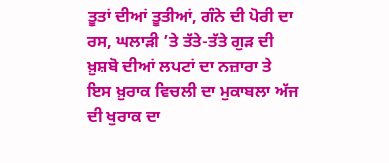ਤੂਤਾਂ ਦੀਆਂ ਤੂਤੀਆਂ, ਗੰਨੇ ਦੀ ਪੋਰੀ ਦਾ ਰਸ, ਘਲਾੜੀ ’ਤੇ ਤੱਤੇ-ਤੱਤੇ ਗੁੜ ਦੀ ਖ਼ੁਸ਼ਬੋ ਦੀਆਂ ਲਪਟਾਂ ਦਾ ਨਜ਼ਾਰਾ ਤੇ ਇਸ ਖ਼ੁਰਾਕ ਵਿਚਲੀ ਦਾ ਮੁਕਾਬਲਾ ਅੱਜ ਦੀ ਖੁਰਾਕ ਦਾ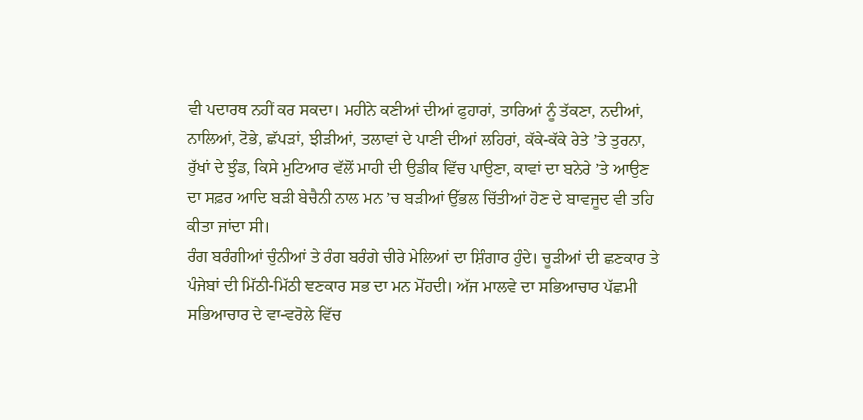ਵੀ ਪਦਾਰਥ ਨਹੀਂ ਕਰ ਸਕਦਾ। ਮਹੀਨੇ ਕਣੀਆਂ ਦੀਆਂ ਫੁਹਾਰਾਂ, ਤਾਰਿਆਂ ਨੂੰ ਤੱਕਣਾ, ਨਦੀਆਂ, ਨਾਲਿਆਂ, ਟੋਭੇ, ਛੱਪੜਾਂ, ਝੀੜੀਆਂ, ਤਲਾਵਾਂ ਦੇ ਪਾਣੀ ਦੀਆਂ ਲਹਿਰਾਂ, ਕੱਕੇ-ਕੱਕੇ ਰੇਤੇ ’ਤੇ ਤੁਰਨਾ, ਰੁੱਖਾਂ ਦੇ ਝੁੰਡ, ਕਿਸੇ ਮੁਟਿਆਰ ਵੱਲੋਂ ਮਾਹੀ ਦੀ ਉਡੀਕ ਵਿੱਚ ਪਾਉਣਾ, ਕਾਵਾਂ ਦਾ ਬਨੇਰੇ ’ਤੇ ਆਉਣ ਦਾ ਸਫ਼ਰ ਆਦਿ ਬੜੀ ਬੇਚੈਨੀ ਨਾਲ ਮਨ ’ਚ ਬੜੀਆਂ ਉੱਭਲ ਚਿੱਤੀਆਂ ਹੋਣ ਦੇ ਬਾਵਜੂਦ ਵੀ ਤਹਿ ਕੀਤਾ ਜਾਂਦਾ ਸੀ।
ਰੰਗ ਬਰੰਗੀਆਂ ਚੁੰਨੀਆਂ ਤੇ ਰੰਗ ਬਰੰਗੇ ਚੀਰੇ ਮੇਲਿਆਂ ਦਾ ਸ਼ਿੰਗਾਰ ਹੁੰਦੇ। ਚੂੜੀਆਂ ਦੀ ਛਣਕਾਰ ਤੇ ਪੰਜੇਬਾਂ ਦੀ ਮਿੱਠੀ-ਮਿੱਠੀ ਞਣਕਾਰ ਸਭ ਦਾ ਮਨ ਮੋਂਹਦੀ। ਅੱਜ ਮਾਲਵੇ ਦਾ ਸਭਿਆਚਾਰ ਪੱਛਮੀ ਸਭਿਆਚਾਰ ਦੇ ਵਾ-ਵਰੋਲੇ ਵਿੱਚ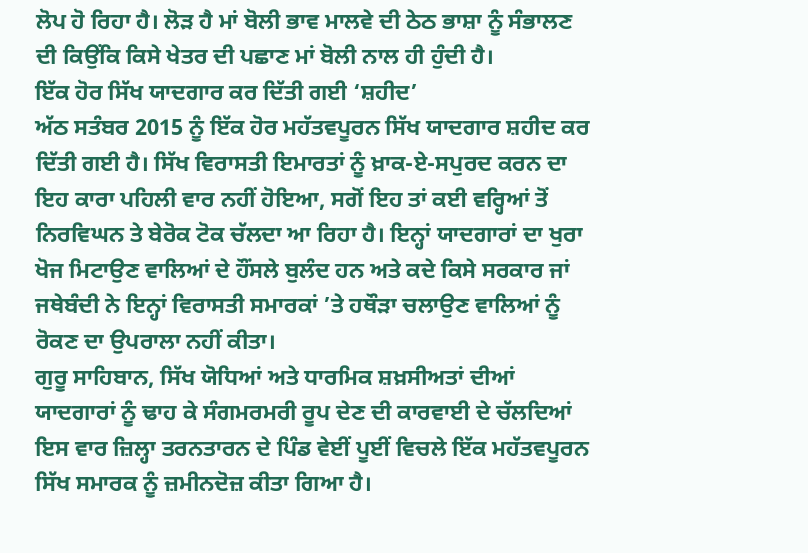ਲੋਪ ਹੋ ਰਿਹਾ ਹੈ। ਲੋੜ ਹੈ ਮਾਂ ਬੋਲੀ ਭਾਵ ਮਾਲਵੇ ਦੀ ਠੇਠ ਭਾਸ਼ਾ ਨੂੰ ਸੰਭਾਲਣ ਦੀ ਕਿਉਂਕਿ ਕਿਸੇ ਖੇਤਰ ਦੀ ਪਛਾਣ ਮਾਂ ਬੋਲੀ ਨਾਲ ਹੀ ਹੁੰਦੀ ਹੈ।
ਇੱਕ ਹੋਰ ਸਿੱਖ ਯਾਦਗਾਰ ਕਰ ਦਿੱਤੀ ਗਈ ‘ਸ਼ਹੀਦ’
ਅੱਠ ਸਤੰਬਰ 2015 ਨੂੰ ਇੱਕ ਹੋਰ ਮਹੱਤਵਪੂਰਨ ਸਿੱਖ ਯਾਦਗਾਰ ਸ਼ਹੀਦ ਕਰ ਦਿੱਤੀ ਗਈ ਹੈ। ਸਿੱਖ ਵਿਰਾਸਤੀ ਇਮਾਰਤਾਂ ਨੂੰ ਖ਼ਾਕ-ਏ-ਸਪੁਰਦ ਕਰਨ ਦਾ ਇਹ ਕਾਰਾ ਪਹਿਲੀ ਵਾਰ ਨਹੀਂ ਹੋਇਆ, ਸਗੋਂ ਇਹ ਤਾਂ ਕਈ ਵਰ੍ਹਿਆਂ ਤੋਂ ਨਿਰਵਿਘਨ ਤੇ ਬੇਰੋਕ ਟੋਕ ਚੱਲਦਾ ਆ ਰਿਹਾ ਹੈ। ਇਨ੍ਹਾਂ ਯਾਦਗਾਰਾਂ ਦਾ ਖੁਰਾ ਖੋਜ ਮਿਟਾਉਣ ਵਾਲਿਆਂ ਦੇ ਹੌਂਸਲੇ ਬੁਲੰਦ ਹਨ ਅਤੇ ਕਦੇ ਕਿਸੇ ਸਰਕਾਰ ਜਾਂ ਜਥੇਬੰਦੀ ਨੇ ਇਨ੍ਹਾਂ ਵਿਰਾਸਤੀ ਸਮਾਰਕਾਂ ’ਤੇ ਹਥੌੜਾ ਚਲਾਉਣ ਵਾਲਿਆਂ ਨੂੰ ਰੋਕਣ ਦਾ ਉਪਰਾਲਾ ਨਹੀਂ ਕੀਤਾ।
ਗੁਰੂ ਸਾਹਿਬਾਨ, ਸਿੱਖ ਯੋਧਿਆਂ ਅਤੇ ਧਾਰਮਿਕ ਸ਼ਖ਼ਸੀਅਤਾਂ ਦੀਆਂ ਯਾਦਗਾਰਾਂ ਨੂੰ ਢਾਹ ਕੇ ਸੰਗਮਰਮਰੀ ਰੂਪ ਦੇਣ ਦੀ ਕਾਰਵਾਈ ਦੇ ਚੱਲਦਿਆਂ ਇਸ ਵਾਰ ਜ਼ਿਲ੍ਹਾ ਤਰਨਤਾਰਨ ਦੇ ਪਿੰਡ ਵੇਈਂ ਪੂਈਂ ਵਿਚਲੇ ਇੱਕ ਮਹੱਤਵਪੂਰਨ ਸਿੱਖ ਸਮਾਰਕ ਨੂੰ ਜ਼ਮੀਨਦੋਜ਼ ਕੀਤਾ ਗਿਆ ਹੈ।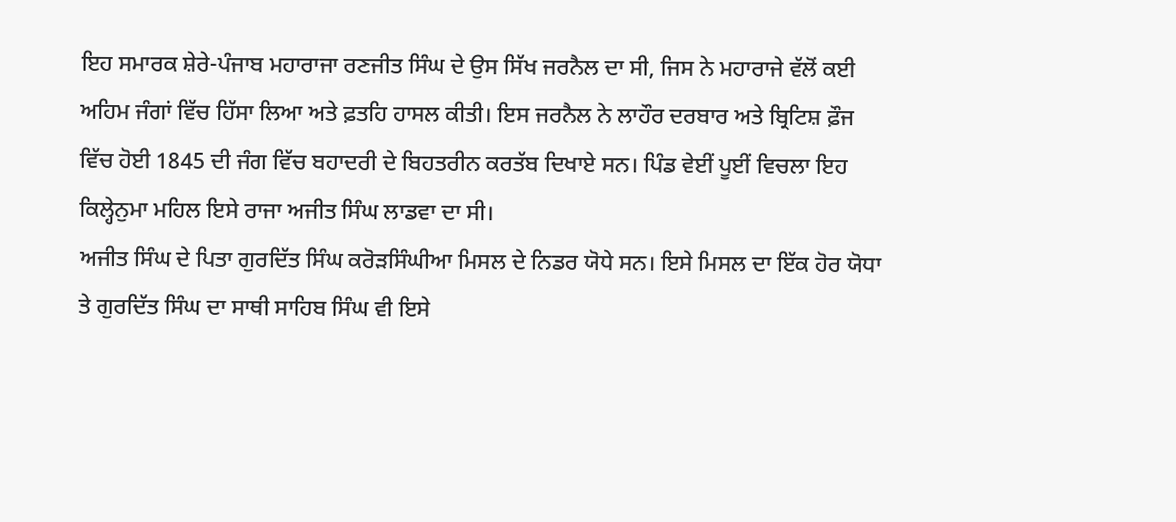ਇਹ ਸਮਾਰਕ ਸ਼ੇਰੇ-ਪੰਜਾਬ ਮਹਾਰਾਜਾ ਰਣਜੀਤ ਸਿੰਘ ਦੇ ਉਸ ਸਿੱਖ ਜਰਨੈਲ ਦਾ ਸੀ, ਜਿਸ ਨੇ ਮਹਾਰਾਜੇ ਵੱਲੋਂ ਕਈ ਅਹਿਮ ਜੰਗਾਂ ਵਿੱਚ ਹਿੱਸਾ ਲਿਆ ਅਤੇ ਫ਼ਤਹਿ ਹਾਸਲ ਕੀਤੀ। ਇਸ ਜਰਨੈਲ ਨੇ ਲਾਹੌਰ ਦਰਬਾਰ ਅਤੇ ਬ੍ਰਿਟਿਸ਼ ਫ਼ੌਜ ਵਿੱਚ ਹੋਈ 1845 ਦੀ ਜੰਗ ਵਿੱਚ ਬਹਾਦਰੀ ਦੇ ਬਿਹਤਰੀਨ ਕਰਤੱਬ ਦਿਖਾਏ ਸਨ। ਪਿੰਡ ਵੇਈਂ ਪੂਈਂ ਵਿਚਲਾ ਇਹ ਕਿਲ੍ਹੇਨੁਮਾ ਮਹਿਲ ਇਸੇ ਰਾਜਾ ਅਜੀਤ ਸਿੰਘ ਲਾਡਵਾ ਦਾ ਸੀ।
ਅਜੀਤ ਸਿੰਘ ਦੇ ਪਿਤਾ ਗੁਰਦਿੱਤ ਸਿੰਘ ਕਰੋੜਸਿੰਘੀਆ ਮਿਸਲ ਦੇ ਨਿਡਰ ਯੋਧੇ ਸਨ। ਇਸੇ ਮਿਸਲ ਦਾ ਇੱਕ ਹੋਰ ਯੋਧਾ ਤੇ ਗੁਰਦਿੱਤ ਸਿੰਘ ਦਾ ਸਾਥੀ ਸਾਹਿਬ ਸਿੰਘ ਵੀ ਇਸੇ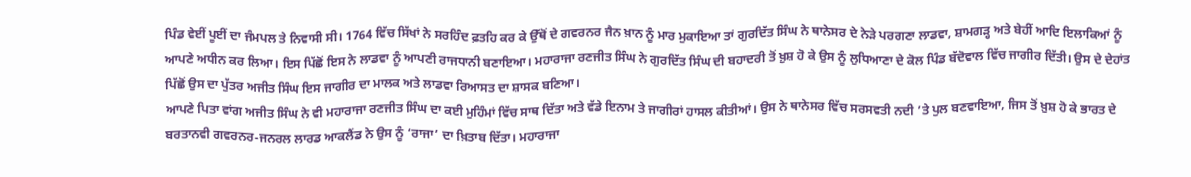ਪਿੰਡ ਵੇਈਂ ਪੂਈਂ ਦਾ ਜੰਮਪਲ ਤੇ ਨਿਵਾਸੀ ਸੀ। 1764 ਵਿੱਚ ਸਿੱਖਾਂ ਨੇ ਸਰਹਿੰਦ ਫ਼ਤਹਿ ਕਰ ਕੇ ਉੱਥੋਂ ਦੇ ਗਵਰਨਰ ਜੈਨ ਖ਼ਾਨ ਨੂੰ ਮਾਰ ਮੁਕਾਇਆ ਤਾਂ ਗੁਰਦਿੱਤ ਸਿੰਘ ਨੇ ਥਾਨੇਸਰ ਦੇ ਨੇੜੇ ਪਰਗਣਾ ਲਾਡਵਾ, ਸ਼ਾਮਗੜ੍ਹ ਅਤੇ ਬੇਹੀਂ ਆਦਿ ਇਲਾਕਿਆਂ ਨੂੰ ਆਪਣੇ ਅਧੀਨ ਕਰ ਲਿਆ। ਇਸ ਪਿੱਛੋਂ ਇਸ ਨੇ ਲਾਡਵਾ ਨੂੰ ਆਪਣੀ ਰਾਜਧਾਨੀ ਬਣਾਇਆ। ਮਹਾਰਾਜਾ ਰਣਜੀਤ ਸਿੰਘ ਨੇ ਗੁਰਦਿੱਤ ਸਿੰਘ ਦੀ ਬਹਾਦਰੀ ਤੋਂ ਖ਼ੁਸ਼ ਹੋ ਕੇ ਉਸ ਨੂੰ ਲੁਧਿਆਣਾ ਦੇ ਕੋਲ ਪਿੰਡ ਬੱਦੋਵਾਲ ਵਿੱਚ ਜਾਗੀਰ ਦਿੱਤੀ। ਉਸ ਦੇ ਦੇਹਾਂਤ ਪਿੱਛੋਂ ਉਸ ਦਾ ਪੁੱਤਰ ਅਜੀਤ ਸਿੰਘ ਇਸ ਜਾਗੀਰ ਦਾ ਮਾਲਕ ਅਤੇ ਲਾਡਵਾ ਰਿਆਸਤ ਦਾ ਸ਼ਾਸਕ ਬਣਿਆ।
ਆਪਣੇ ਪਿਤਾ ਵਾਂਗ ਅਜੀਤ ਸਿੰਘ ਨੇ ਵੀ ਮਹਾਰਾਜਾ ਰਣਜੀਤ ਸਿੰਘ ਦਾ ਕਈ ਮੁਹਿੰਮਾਂ ਵਿੱਚ ਸਾਥ ਦਿੱਤਾ ਅਤੇ ਵੱਡੇ ਇਨਾਮ ਤੇ ਜਾਗੀਰਾਂ ਹਾਸਲ ਕੀਤੀਆਂ। ਉਸ ਨੇ ਥਾਨੇਸਰ ਵਿੱਚ ਸਰਸਵਤੀ ਨਦੀ ’ਤੇ ਪੁਲ ਬਣਵਾਇਆ, ਜਿਸ ਤੋਂ ਖ਼ੁਸ਼ ਹੋ ਕੇ ਭਾਰਤ ਦੇ ਬਰਤਾਨਵੀ ਗਵਰਨਰ-ਜਨਰਲ ਲਾਰਡ ਆਕਲੈਂਡ ਨੇ ਉਸ ਨੂੰ ‘ਰਾਜਾ’ ਦਾ ਖ਼ਿਤਾਬ ਦਿੱਤਾ। ਮਹਾਰਾਜਾ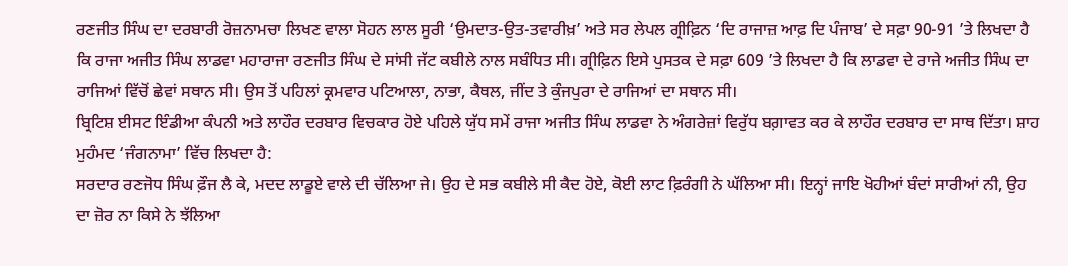ਰਣਜੀਤ ਸਿੰਘ ਦਾ ਦਰਬਾਰੀ ਰੋਜ਼ਨਾਮਚਾ ਲਿਖਣ ਵਾਲਾ ਸੋਹਨ ਲਾਲ ਸੂਰੀ ‘ਉਮਦਾਤ-ਉਤ-ਤਵਾਰੀਖ਼’ ਅਤੇ ਸਰ ਲੇਪਲ ਗ੍ਰੀਫ਼ਿਨ ‘ਦਿ ਰਾਜਾਜ਼ ਆਫ਼ ਦਿ ਪੰਜਾਬ’ ਦੇ ਸਫ਼ਾ 90-91 ’ਤੇ ਲਿਖਦਾ ਹੈ ਕਿ ਰਾਜਾ ਅਜੀਤ ਸਿੰਘ ਲਾਡਵਾ ਮਹਾਰਾਜਾ ਰਣਜੀਤ ਸਿੰਘ ਦੇ ਸਾਂਸੀ ਜੱਟ ਕਬੀਲੇ ਨਾਲ ਸਬੰਧਿਤ ਸੀ। ਗ੍ਰੀਫ਼ਿਨ ਇਸੇ ਪੁਸਤਕ ਦੇ ਸਫ਼ਾ 609 ’ਤੇ ਲਿਖਦਾ ਹੈ ਕਿ ਲਾਡਵਾ ਦੇ ਰਾਜੇ ਅਜੀਤ ਸਿੰਘ ਦਾ ਰਾਜਿਆਂ ਵਿੱਚੋਂ ਛੇਵਾਂ ਸਥਾਨ ਸੀ। ਉਸ ਤੋਂ ਪਹਿਲਾਂ ਕ੍ਰਮਵਾਰ ਪਟਿਆਲਾ, ਨਾਭਾ, ਕੈਥਲ, ਜੀਂਦ ਤੇ ਕੁੰਜਪੁਰਾ ਦੇ ਰਾਜਿਆਂ ਦਾ ਸਥਾਨ ਸੀ।
ਬ੍ਰਿਟਿਸ਼ ਈਸਟ ਇੰਡੀਆ ਕੰਪਨੀ ਅਤੇ ਲਾਹੌਰ ਦਰਬਾਰ ਵਿਚਕਾਰ ਹੋਏ ਪਹਿਲੇ ਯੁੱਧ ਸਮੇਂ ਰਾਜਾ ਅਜੀਤ ਸਿੰਘ ਲਾਡਵਾ ਨੇ ਅੰਗਰੇਜ਼ਾਂ ਵਿਰੁੱਧ ਬਗ਼ਾਵਤ ਕਰ ਕੇ ਲਾਹੌਰ ਦਰਬਾਰ ਦਾ ਸਾਥ ਦਿੱਤਾ। ਸ਼ਾਹ ਮੁਹੰਮਦ ‘ਜੰਗਨਾਮਾ’ ਵਿੱਚ ਲਿਖਦਾ ਹੈ:
ਸਰਦਾਰ ਰਣਜੋਧ ਸਿੰਘ ਫ਼ੌਜ ਲੈ ਕੇ, ਮਦਦ ਲਾਡੂਏ ਵਾਲੇ ਦੀ ਚੱਲਿਆ ਜੇ। ਉਹ ਦੇ ਸਭ ਕਬੀਲੇ ਸੀ ਕੈਦ ਹੋਏ, ਕੋਈ ਲਾਟ ਫ਼ਿਰੰਗੀ ਨੇ ਘੱਲਿਆ ਸੀ। ਇਨ੍ਹਾਂ ਜਾਇ ਖੋਹੀਆਂ ਬੰਦਾਂ ਸਾਰੀਆਂ ਨੀ, ਉਹ ਦਾ ਜ਼ੋਰ ਨਾ ਕਿਸੇ ਨੇ ਝੱਲਿਆ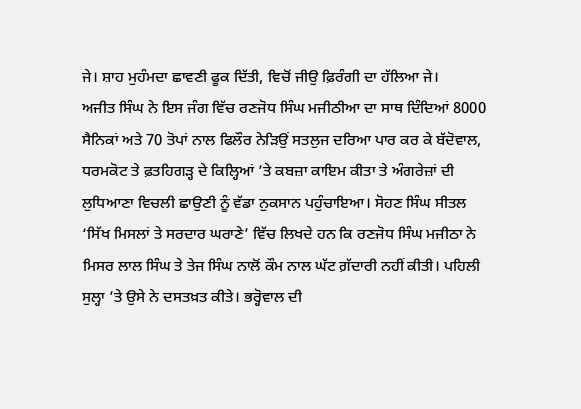ਜੇ। ਸ਼ਾਹ ਮੁਹੰਮਦਾ ਛਾਵਣੀ ਫੂਕ ਦਿੱਤੀ, ਵਿਚੋਂ ਜੀਉ ਫ਼ਿਰੰਗੀ ਦਾ ਹੱਲਿਆ ਜੇ।
ਅਜੀਤ ਸਿੰਘ ਨੇ ਇਸ ਜੰਗ ਵਿੱਚ ਰਣਜੋਧ ਸਿੰਘ ਮਜੀਠੀਆ ਦਾ ਸਾਥ ਦਿੰਦਿਆਂ 8000 ਸੈਨਿਕਾਂ ਅਤੇ 70 ਤੋਪਾਂ ਨਾਲ ਫਿਲੌਰ ਨੇੜਿਉਂ ਸਤਲੁਜ ਦਰਿਆ ਪਾਰ ਕਰ ਕੇ ਬੱਦੋਵਾਲ, ਧਰਮਕੋਟ ਤੇ ਫ਼ਤਹਿਗੜ੍ਹ ਦੇ ਕਿਲ੍ਹਿਆਂ ’ਤੇ ਕਬਜ਼ਾ ਕਾਇਮ ਕੀਤਾ ਤੇ ਅੰਗਰੇਜ਼ਾਂ ਦੀ ਲੁਧਿਆਣਾ ਵਿਚਲੀ ਛਾਉਣੀ ਨੂੰ ਵੱਡਾ ਨੁਕਸਾਨ ਪਹੁੰਚਾਇਆ। ਸੋਹਣ ਸਿੰਘ ਸੀਤਲ ‘ਸਿੱਖ ਮਿਸਲਾਂ ਤੇ ਸਰਦਾਰ ਘਰਾਣੇ’ ਵਿੱਚ ਲਿਖਦੇ ਹਨ ਕਿ ਰਣਜੋਧ ਸਿੰਘ ਮਜੀਠਾ ਨੇ ਮਿਸਰ ਲਾਲ ਸਿੰਘ ਤੇ ਤੇਜ ਸਿੰਘ ਨਾਲੋਂ ਕੌਮ ਨਾਲ ਘੱਟ ਗ਼ੱਦਾਰੀ ਨਹੀਂ ਕੀਤੀ। ਪਹਿਲੀ ਸੁਲ੍ਹਾ ’ਤੇ ਉਸੇ ਨੇ ਦਸਤਖ਼ਤ ਕੀਤੇ। ਭਰ੍ਹੋਵਾਲ ਦੀ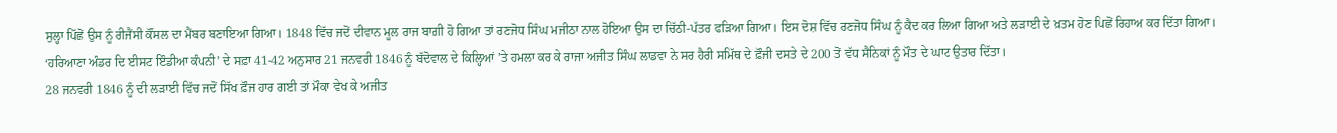ਸੁਲ੍ਹਾ ਪਿੱਛੋਂ ਉਸ ਨੂੰ ਰੀਜੈਂਸੀ ਕੌਂਸਲ ਦਾ ਮੈਂਬਰ ਬਣਾਇਆ ਗਿਆ। 1848 ਵਿੱਚ ਜਦੋਂ ਦੀਵਾਨ ਮੂਲ ਰਾਜ ਬਾਗ਼ੀ ਹੋ ਗਿਆ ਤਾਂ ਰਣਜੋਧ ਸਿੰਘ ਮਜੀਠਾ ਨਾਲ ਹੋਇਆ ਉਸ ਦਾ ਚਿੱਠੀ-ਪੱਤਰ ਫੜਿਆ ਗਿਆ। ਇਸ ਦੋਸ਼ ਵਿੱਚ ਰਣਜੋਧ ਸਿੰਘ ਨੂੰ ਕੈਦ ਕਰ ਲਿਆ ਗਿਆ ਅਤੇ ਲੜਾਈ ਦੇ ਖ਼ਤਮ ਹੋਣ ਪਿਛੋਂ ਰਿਹਾਅ ਕਰ ਦਿੱਤਾ ਗਿਆ। ‘ਹਰਿਆਣਾ ਅੰਡਰ ਦਿ ਈਸਟ ਇੰਡੀਆ ਕੰਪਨੀ’ ਦੇ ਸਫ਼ਾ 41-42 ਅਨੁਸਾਰ 21 ਜਨਵਰੀ 1846 ਨੂੰ ਬੱਦੋਵਾਲ ਦੇ ਕਿਲ੍ਹਿਆਂ ’ਤੇ ਹਮਲਾ ਕਰ ਕੇ ਰਾਜਾ ਅਜੀਤ ਸਿੰਘ ਲਾਡਵਾ ਨੇ ਸਰ ਹੈਰੀ ਸਮਿੱਥ ਦੇ ਫ਼ੌਜੀ ਦਸਤੇ ਦੇ 200 ਤੋਂ ਵੱਧ ਸੈਨਿਕਾਂ ਨੂੰ ਮੌਤ ਦੇ ਘਾਟ ਉਤਾਰ ਦਿੱਤਾ।
28 ਜਨਵਰੀ 1846 ਨੂੰ ਦੀ ਲੜਾਈ ਵਿੱਚ ਜਦੋਂ ਸਿੱਖ ਫ਼ੌਜ ਹਾਰ ਗਈ ਤਾਂ ਮੌਕਾ ਵੇਖ ਕੇ ਅਜੀਤ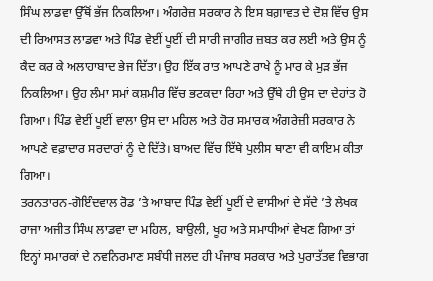ਸਿੰਘ ਲਾਡਵਾ ਉੱਥੋਂ ਭੱਜ ਨਿਕਲਿਆ। ਅੰਗਰੇਜ਼ ਸਰਕਾਰ ਨੇ ਇਸ ਬਗ਼ਾਵਤ ਦੇ ਦੋਸ਼ ਵਿੱਚ ਉਸ ਦੀ ਰਿਆਸਤ ਲਾਡਵਾ ਅਤੇ ਪਿੰਡ ਵੇਈਂ ਪੂਈਂ ਦੀ ਸਾਰੀ ਜਾਗੀਰ ਜ਼ਬਤ ਕਰ ਲਈ ਅਤੇ ਉਸ ਨੂੰ ਕੈਦ ਕਰ ਕੇ ਅਲਾਹਾਬਾਦ ਭੇਜ ਦਿੱਤਾ। ਉਹ ਇੱਕ ਰਾਤ ਆਪਣੇ ਰਾਖੇ ਨੂੰ ਮਾਰ ਕੇ ਮੁਡ਼ ਭੱਜ ਨਿਕਲਿਆ। ਉਹ ਲੰਮਾ ਸਮਾਂ ਕਸ਼ਮੀਰ ਵਿੱਚ ਭਟਕਦਾ ਰਿਹਾ ਅਤੇ ਉੱਥੇ ਹੀ ਉਸ ਦਾ ਦੇਹਾਂਤ ਹੋ ਗਿਆ। ਪਿੰਡ ਵੇਈਂ ਪੂਈਂ ਵਾਲਾ ਉਸ ਦਾ ਮਹਿਲ ਅਤੇ ਹੋਰ ਸਮਾਰਕ ਅੰਗਰੇਜ਼ੀ ਸਰਕਾਰ ਨੇ ਆਪਣੇ ਵਫ਼ਾਦਾਰ ਸਰਦਾਰਾਂ ਨੂੰ ਦੇ ਦਿੱਤੇ। ਬਾਅਦ ਵਿੱਚ ਇੱਥੇ ਪੁਲੀਸ ਥਾਣਾ ਵੀ ਕਾਇਮ ਕੀਤਾ ਗਿਆ।
ਤਰਨਤਾਰਨ-ਗੋਇੰਦਵਾਲ ਰੋਡ ’ਤੇ ਆਬਾਦ ਪਿੰਡ ਵੇਈਂ ਪੂਈਂ ਦੇ ਵਾਸੀਆਂ ਦੇ ਸੱਦੇ ’ਤੇ ਲੇਖਕ ਰਾਜਾ ਅਜੀਤ ਸਿੰਘ ਲਾਡਵਾ ਦਾ ਮਹਿਲ, ਬਾਉਲੀ, ਖੂਹ ਅਤੇ ਸਮਾਧੀਆਂ ਵੇਖਣ ਗਿਆ ਤਾਂ ਇਨ੍ਹਾਂ ਸਮਾਰਕਾਂ ਦੇ ਨਵਨਿਰਮਾਣ ਸਬੰਧੀ ਜਲਦ ਹੀ ਪੰਜਾਬ ਸਰਕਾਰ ਅਤੇ ਪੁਰਾਤੱਤਵ ਵਿਭਾਗ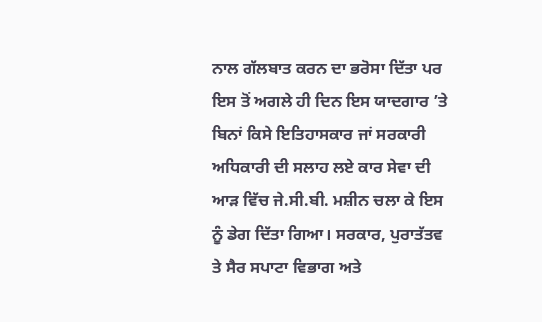ਨਾਲ ਗੱਲਬਾਤ ਕਰਨ ਦਾ ਭਰੋਸਾ ਦਿੱਤਾ ਪਰ ਇਸ ਤੋਂ ਅਗਲੇ ਹੀ ਦਿਨ ਇਸ ਯਾਦਗਾਰ ’ਤੇ ਬਿਨਾਂ ਕਿਸੇ ਇਤਿਹਾਸਕਾਰ ਜਾਂ ਸਰਕਾਰੀ ਅਧਿਕਾਰੀ ਦੀ ਸਲਾਹ ਲਏ ਕਾਰ ਸੇਵਾ ਦੀ ਆੜ ਵਿੱਚ ਜੇ.ਸੀ.ਬੀ. ਮਸ਼ੀਨ ਚਲਾ ਕੇ ਇਸ ਨੂੰ ਡੇਗ ਦਿੱਤਾ ਗਿਆ। ਸਰਕਾਰ, ਪੁਰਾਤੱਤਵ ਤੇ ਸੈਰ ਸਪਾਟਾ ਵਿਭਾਗ ਅਤੇ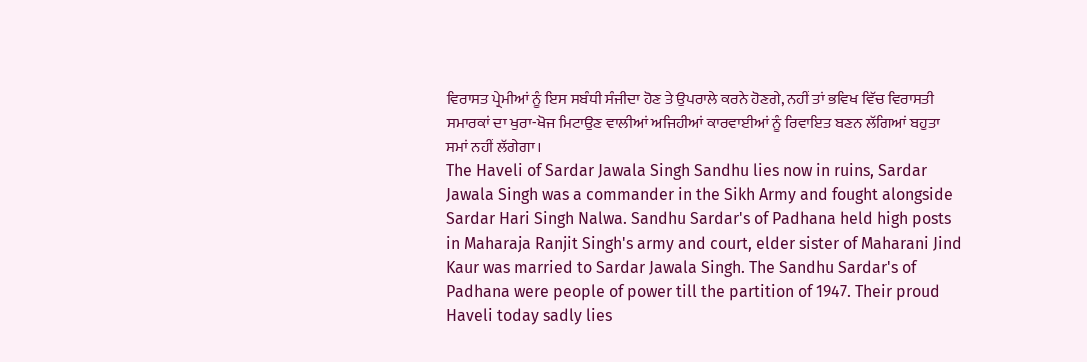ਵਿਰਾਸਤ ਪ੍ਰੇਮੀਆਂ ਨੂੰ ਇਸ ਸਬੰਧੀ ਸੰਜੀਦਾ ਹੋਣ ਤੇ ਉਪਰਾਲੇ ਕਰਨੇ ਹੋਣਗੇ, ਨਹੀਂ ਤਾਂ ਭਵਿਖ ਵਿੱਚ ਵਿਰਾਸਤੀ ਸਮਾਰਕਾਂ ਦਾ ਖੁਰਾ-ਖੋਜ ਮਿਟਾਉਣ ਵਾਲੀਆਂ ਅਜਿਹੀਆਂ ਕਾਰਵਾਈਆਂ ਨੂੰ ਰਿਵਾਇਤ ਬਣਨ ਲੱਗਿਆਂ ਬਹੁਤਾ ਸਮਾਂ ਨਹੀਂ ਲੱਗੇਗਾ।
The Haveli of Sardar Jawala Singh Sandhu lies now in ruins, Sardar Jawala Singh was a commander in the Sikh Army and fought alongside Sardar Hari Singh Nalwa. Sandhu Sardar's of Padhana held high posts in Maharaja Ranjit Singh's army and court, elder sister of Maharani Jind Kaur was married to Sardar Jawala Singh. The Sandhu Sardar's of Padhana were people of power till the partition of 1947. Their proud Haveli today sadly lies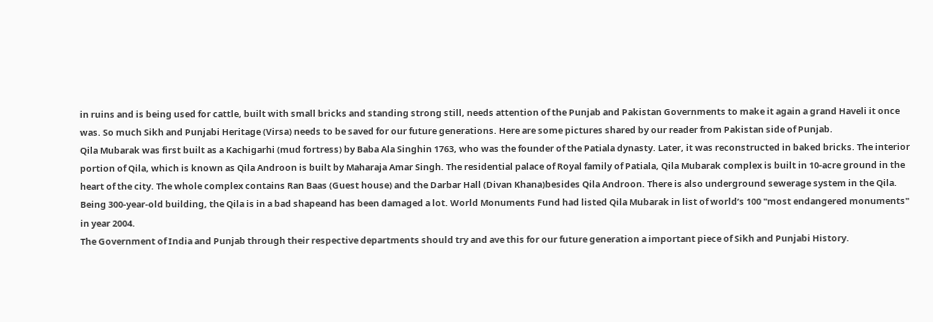in ruins and is being used for cattle, built with small bricks and standing strong still, needs attention of the Punjab and Pakistan Governments to make it again a grand Haveli it once was. So much Sikh and Punjabi Heritage (Virsa) needs to be saved for our future generations. Here are some pictures shared by our reader from Pakistan side of Punjab.
Qila Mubarak was first built as a Kachigarhi (mud fortress) by Baba Ala Singhin 1763, who was the founder of the Patiala dynasty. Later, it was reconstructed in baked bricks. The interior portion of Qila, which is known as Qila Androon is built by Maharaja Amar Singh. The residential palace of Royal family of Patiala, Qila Mubarak complex is built in 10-acre ground in the heart of the city. The whole complex contains Ran Baas (Guest house) and the Darbar Hall (Divan Khana)besides Qila Androon. There is also underground sewerage system in the Qila. Being 300-year-old building, the Qila is in a bad shapeand has been damaged a lot. World Monuments Fund had listed Qila Mubarak in list of world’s 100 "most endangered monuments" in year 2004.
The Government of India and Punjab through their respective departments should try and ave this for our future generation a important piece of Sikh and Punjabi History.